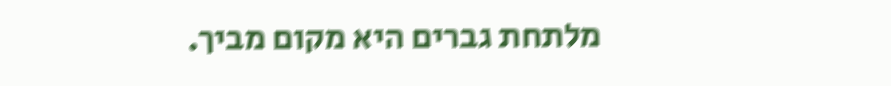מלתחת גברים היא מקום מביך.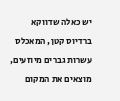יש כאלה שדווקא ברדיוס קטן, המאכלס עשרות גברים מיוזעים, מוצאים את המקום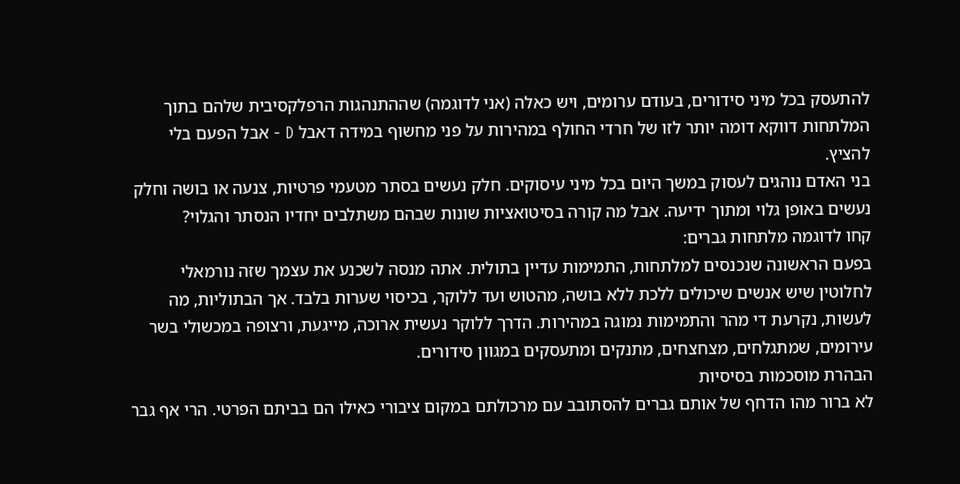להתעסק בכל מיני סידורים, בעודם ערומים, ויש כאלה (אני לדוגמה) שההתנהגות הרפלקסיבית שלהם בתוך המלתחות דווקא דומה יותר לזו של חרדי החולף במהירות על פני מחשוף במידה דאבל D - אבל הפעם בלי להציץ.
בני האדם נוהגים לעסוק במשך היום בכל מיני עיסוקים. חלק נעשים בסתר מטעמי פרטיות, צנעה או בושה וחלק נעשים באופן גלוי ומתוך ידיעה. אבל מה קורה בסיטואציות שונות שבהם משתלבים יחדיו הנסתר והגלוי?
קחו לדוגמה מלתחות גברים:
בפעם הראשונה שנכנסים למלתחות, התמימות עדיין בתולית. אתה מנסה לשכנע את עצמך שזה נורמאלי לחלוטין שיש אנשים שיכולים ללכת ללא בושה, מהטוש ועד ללוקר, בכיסוי שערות בלבד. אך הבתוליות, מה לעשות, נקרעת די מהר והתמימות נמוגה במהירות. הדרך ללוקר נעשית ארוכה, מייגעת, ורצופה במכשולי בשר עירומים, שמתגלחים, מצחצחים, מתנקים ומתעסקים במגוון סידורים.
הבהרת מוסכמות בסיסיות
לא ברור מהו הדחף של אותם גברים להסתובב עם מרכולתם במקום ציבורי כאילו הם בביתם הפרטי. הרי אף גבר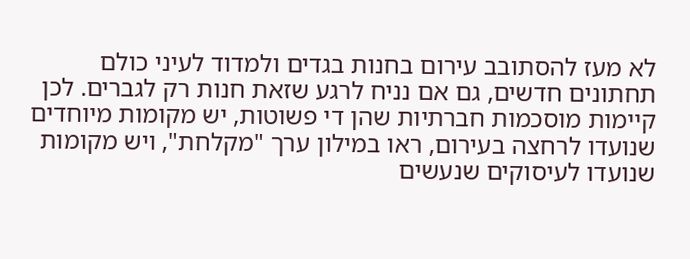לא מעז להסתובב עירום בחנות בגדים ולמדוד לעיני כולם תחתונים חדשים, גם אם נניח לרגע שזאת חנות רק לגברים. לכן קיימות מוסכמות חברתיות שהן די פשוטות, יש מקומות מיוחדים שנועדו לרחצה בעירום, ראו במילון ערך "מקלחת", ויש מקומות שנועדו לעיסוקים שנעשים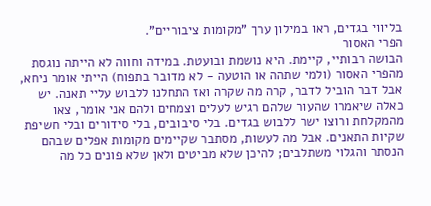בליווי בגדים, ראו במילון ערך "מקומות ציבוריים".
הפרי האסור
הבושה רבותיי, קיימת. היא נושמת ובועטת. במידה וחווה לא הייתה נוגסת מהפרי האסור (ולמי שתהה או הוטעה - לא מדובר בתפוח) הייתי אומר ניחא, אבל דבר הוביל לדבר, קרה מה שקרה ואז התחלנו ללבוש עליי תאנה. יש כאלה שיאמרו שהעור שלהם רגיש לעלים וצמחים ולהם אני אומר, צאו מהמקלחת ורוצו ישר ללבוש בגדים. בלי סיבובים, בלי סידורים ובלי חשיפת שקיות התאנים. אבל מה לעשות, מסתבר שקיימים מקומות אפלים שבהם הנסתר והגלוי משתלבים; להיכן שלא מביטים ולאן שלא פונים כל מה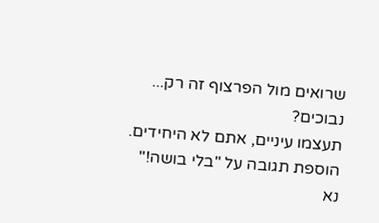שרואים מול הפרצוף זה רק...
נבוכים?
תעצמו עיניים, אתם לא היחידים.
הוספת תגובה על "בלי בושה!"
נא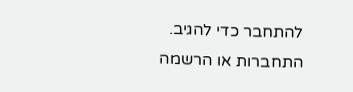להתחבר כדי להגיב.
התחברות או הרשמה